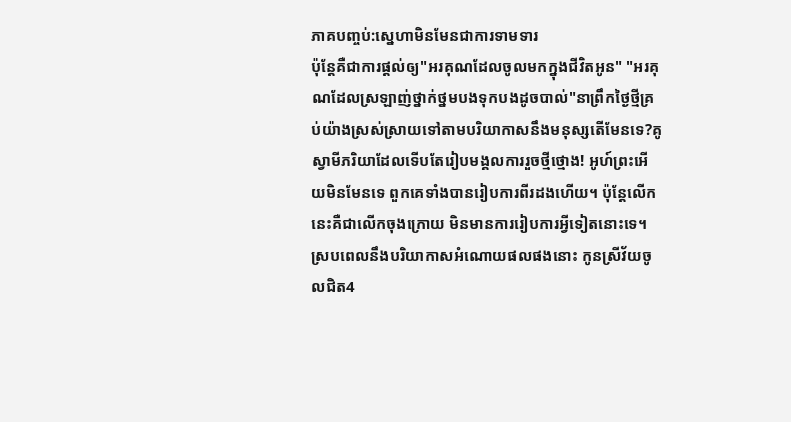ភាគបញ្ចប់:ស្នេហាមិនមែនជាការទាមទារ
ប៉ុន្តែគឺជាការផ្តល់ឲ្យ"អរគុណដែលចូលមកក្នុងជីវិតអូន" "អរគុណដែលស្រឡាញ់ថ្នាក់ថ្នមបងទុកបងដូចបាល់"នាព្រឹកថ្ងៃថ្មីគ្រប់យ៉ាងស្រស់ស្រាយទៅតាមបរិយាកាសនឹងមនុស្សតើមែនទេ?គូស្វាមីភរិយាដែលទើបតែរៀបមង្គលការរួចថ្មីថ្មោង! អូហ៍ព្រះអើយមិនមែនទេ ពួកគេទាំងបានរៀបការពីរដងហើយ។ ប៉ុន្តែលើកនេះគឺជាលើកចុងក្រោយ មិនមានការរៀបការអ្វីទៀតនោះទេ។ ស្របពេលនឹងបរិយាកាសអំណោយផលផងនោះ កូនស្រីវ័យចូលជិត4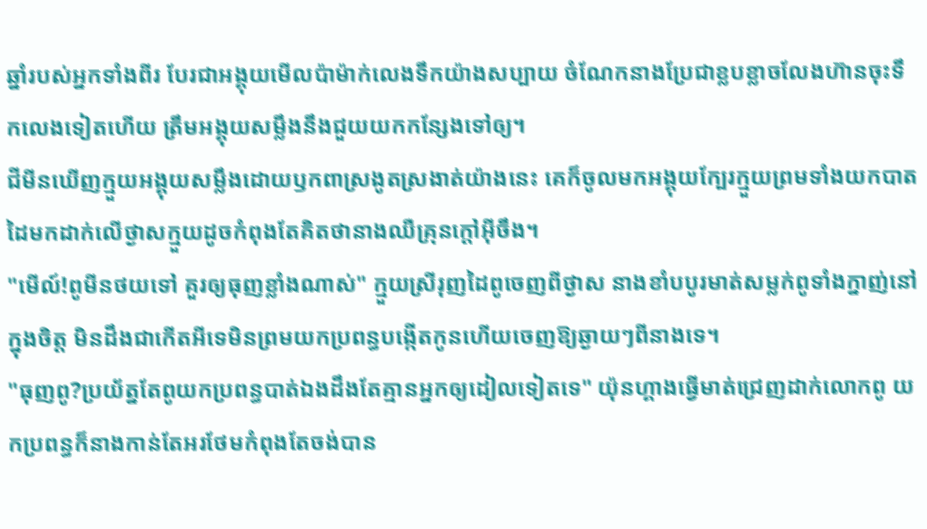ឆ្នាំរបស់អ្នកទាំងពីរ បែរជាអង្គុយមើលប៉ាម៉ាក់លេងទឹកយ៉ាងសប្បាយ ចំណែកនាងប្រែជាខ្លបខ្លាចលែងហ៊ានចុះទឹកលេងទៀតហើយ ត្រឹមអង្គុយសម្លឹងនឹងជួយយកកន្សែងទៅឲ្យ។
ជីមីនឃើញក្មួយអង្គុយសម្លឹងដោយឫកពាស្រងូតស្រងាត់យ៉ាងនេះ គេក៏ចូលមកអង្គុយក្បែរក្មួយព្រមទាំងយកបាតដៃមកដាក់លើថ្ងាសក្មួយដូចកំពុងតែគិតថានាងឈឺគ្រុនក្តៅអ៊ីចឹង។
"មើល៍!ពូមីនថយទៅ គួរឲ្យធុញខ្លាំងណាស់" ក្មួយស្រីរុញដៃពូចេញពីថ្ងាស នាងខាំបបូរមាត់សម្លក់ពូទាំងក្នាញ់នៅក្នុងចិត្ត មិនដឹងជាកើតអីទេមិនព្រមយកប្រពន្ធបង្កើតកូនហើយចេញឱ្យឆ្ងាយៗពីនាងទេ។
"ធុញពូ?ប្រយ័ត្នតែពូយកប្រពន្ធបាត់ឯងដឹងតែគ្មានអ្នកឲ្យដៀលទៀតទេ" យ៉ុនហ្គាងធ្វើមាត់ជ្រេញដាក់លោកពូ យកប្រពន្ធក៏នាងកាន់តែអរថែមកំពុងតែចង់បាន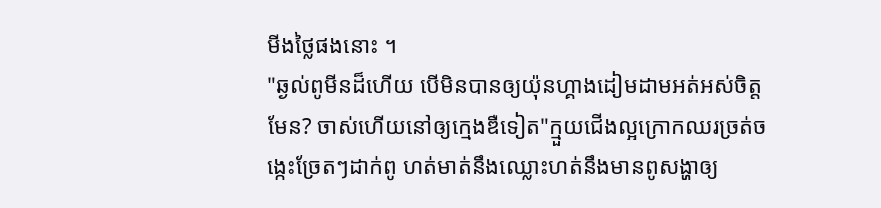មីងថ្លៃផងនោះ ។
"ឆ្ងល់ពូមីនដ៏ហើយ បើមិនបានឲ្យយ៉ុនហ្គាងដៀមដាមអត់អស់ចិត្តមែន? ចាស់ហើយនៅឲ្យក្មេងឌឺទៀត"ក្មួយជើងល្អក្រោកឈរច្រត់ចង្កេះច្រែតៗដាក់ពូ ហត់មាត់នឹងឈ្លោះហត់នឹងមានពូសង្ហាឲ្យ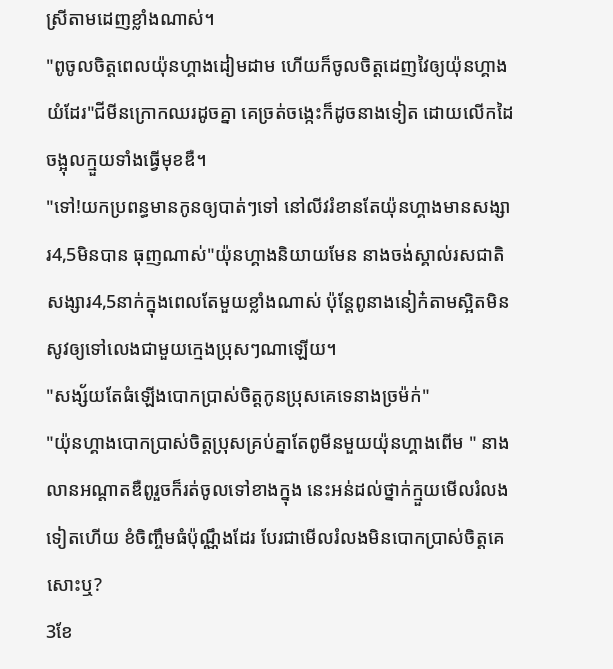ស្រីតាមដេញខ្លាំងណាស់។
"ពូចូលចិត្តពេលយ៉ុនហ្គាងដៀមដាម ហើយក៏ចូលចិត្តដេញវៃឲ្យយ៉ុនហ្គាងយំដែរ"ជីមីនក្រោកឈរដូចគ្នា គេច្រត់ចង្កេះក៏ដូចនាងទៀត ដោយលើកដៃចង្អុលក្មួយទាំងធ្វើមុខឌឺ។
"ទៅ!យកប្រពន្ធមានកូនឲ្យបាត់ៗទៅ នៅលីវរំខានតែយ៉ុនហ្គាងមានសង្សារ4,5មិនបាន ធុញណាស់"យ៉ុនហ្គាងនិយាយមែន នាងចង់ស្គាល់រសជាតិសង្សារ4,5នាក់ក្នុងពេលតែមួយខ្លាំងណាស់ ប៉ុន្តែពូនាងនៀក៎តាមស្អិតមិនសូវឲ្យទៅលេងជាមួយក្មេងប្រុសៗណាឡើយ។
"សង្ស័យតែធំឡើងបោកប្រាស់ចិត្តកូនប្រុសគេទេនាងច្រម៉ក់"
"យ៉ុនហ្គាងបោកប្រាស់ចិត្តប្រុសគ្រប់គ្នាតែពូមីនមួយយ៉ុនហ្គាងពើម " នាងលានអណ្តាតឌឺពូរួចក៏រត់ចូលទៅខាងក្នុង នេះអន់ដល់ថ្នាក់ក្មួយមើលរំលងទៀតហើយ ខំចិញ្ចឹមធំប៉ុណ្ណឹងដែរ បែរជាមើលរំលងមិនបោកប្រាស់ចិត្តគេសោះឬ?
3ខែ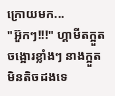ក្រោយមក...
"អ៊ួកៗ!!!" ហ្គាមីតក្អួតចង្អោរខ្លាំងៗ នាងក្អួតមិនតិចដងទេ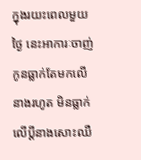ក្នុងរយះពេលមួយថ្ងៃ នេះអាការៈចាញ់កូនធ្លាក់តែមកលើនាងរហូត មិនធ្លាក់លើប្តីនាងសោះឈឺ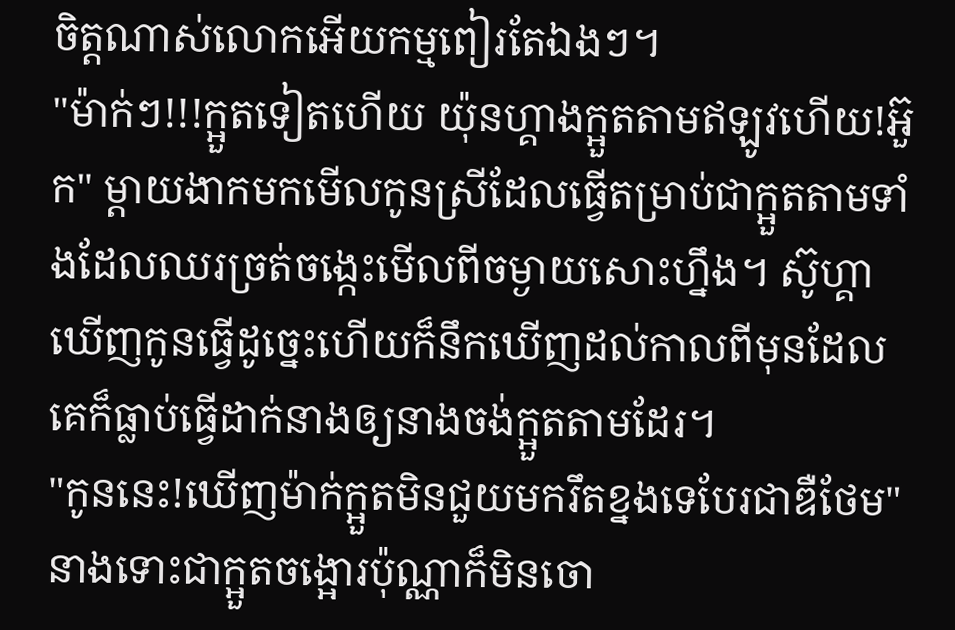ចិត្តណាស់លោកអើយកម្មពៀរតែឯងៗ។
"ម៉ាក់ៗ!!!ក្អួតទៀតហើយ យ៉ុនហ្គាងក្អួតតាមឥឡូវហើយ!អ៊ួក" ម្តាយងាកមកមើលកូនស្រីដែលធ្វើតម្រាប់ជាក្អួតតាមទាំងដែលឈរច្រត់ចង្កេះមើលពីចម្ងាយសោះហ្នឹង។ ស៊ូហ្គាឃើញកូនធ្វើដូច្នេះហើយក៏នឹកឃើញដល់កាលពីមុនដែលគេក៏ធ្លាប់ធ្វើដាក់នាងឲ្យនាងចង់ក្អួតតាមដែរ។
"កូននេះ!ឃើញម៉ាក់ក្អួតមិនជួយមករឹតខ្នងទេបែរជាឌឺថែម" នាងទោះជាក្អួតចង្អោរប៉ុណ្ណាក៏មិនចោ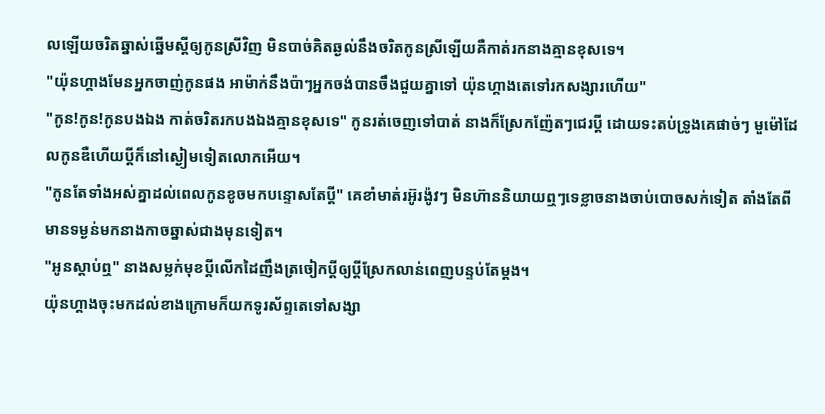លឡើយចរិតឆ្នាស់ឆ្នើមស្តីឲ្យកូនស្រីវិញ មិនបាច់គិតឆ្ងល់នឹងចរិតកូនស្រីឡើយគឺកាត់រកនាងគ្មានខុសទេ។
"យ៉ុនហ្គាងមែនអ្នកចាញ់កូនផង អាម៉ាក់នឹងប៉ាៗអ្នកចង់បានចឹងជួយគ្នាទៅ យ៉ុនហ្គាងតេទៅរកសង្សារហើយ"
"កូន!កូន!កូនបងឯង កាត់ចរិតរកបងឯងគ្មានខុសទេ" កូនរត់ចេញទៅបាត់ នាងក៏ស្រែកញ៉ែតៗជេរប្តី ដោយទះតប់ទ្រូងគេផាច់ៗ មួម៉ៅដែលកូនឌឺហើយប្តីក៏នៅស្ងៀមទៀតលោកអើយ។
"កូនតែទាំងអស់គ្នាដល់ពេលកូនខូចមកបន្ទោសតែប្តី" គេខាំមាត់រអ៊ូរង៉ូវៗ មិនហ៊ាននិយាយឮៗទេខ្លាចនាងចាប់បោចសក់ទៀត តាំងតែពីមានទម្ងន់មកនាងកាចឆ្នាស់ជាងមុនទៀត។
"អូនស្តាប់ឮ" នាងសម្លក់មុខប្តីលើកដៃញឹងត្រចៀកប្តីឲ្យប្តីស្រែកលាន់ពេញបន្ទប់តែម្តង។
យ៉ុនហ្គាងចុះមកដល់ខាងក្រោមក៏យកទូរស័ព្ទតេទៅសង្សា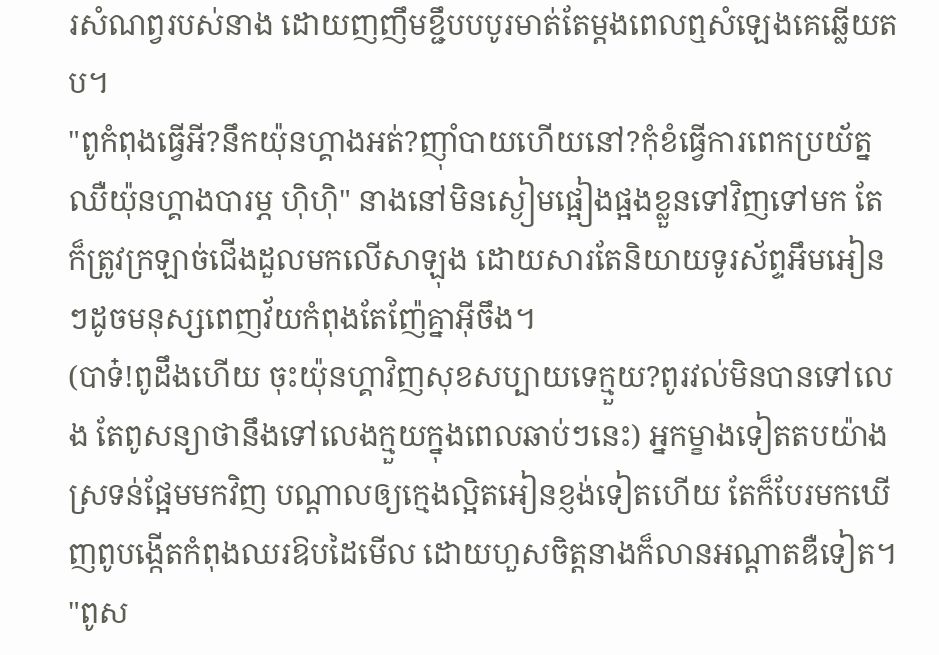រសំណព្វរបស់នាង ដោយញញឹមខ្ជឹបបបូរមាត់តែម្តងពេលឮសំឡេងគេឆ្លើយតប។
"ពូកំពុងធ្វើអី?នឹកយ៉ុនហ្គាងអត់?ញ៉ាំបាយហើយនៅ?កុំខំធ្វើការពេកប្រយ័ត្នឈឺយ៉ុនហ្គាងបារម្ភ ហ៊ិហ៊ិ" នាងនៅមិនស្ងៀមផ្អៀងផ្អងខ្លួនទៅវិញទៅមក តែក៏ត្រូវក្រឡាច់ជើងដួលមកលើសាឡុង ដោយសារតែនិយាយទូរស័ព្ទអឹមអៀនៗដូចមនុស្សពេញវ័យកំពុងតែញ៉ែគ្នាអ៊ីចឹង។
(បាទ៎!ពូដឹងហើយ ចុះយ៉ុនហ្គាវិញសុខសប្បាយទេក្មួយ?ពូរវល់មិនបានទៅលេង តែពូសន្យាថានឹងទៅលេងក្មួយក្នុងពេលឆាប់ៗនេះ) អ្នកម្ខាងទៀតតបយ៉ាងស្រទន់ផ្អែមមកវិញ បណ្តាលឲ្យក្មេងល្អិតអៀនខ្ញង់ទៀតហើយ តែក៏បែរមកឃើញពូបង្កើតកំពុងឈរឱបដៃមើល ដោយហួសចិត្តនាងក៏លានអណ្តាតឌឺទៀត។
"ពូស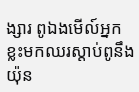ង្សារ ពូឯងមើល៍អ្នកខ្លះមកឈរស្តាប់ពូនឹងយ៉ុន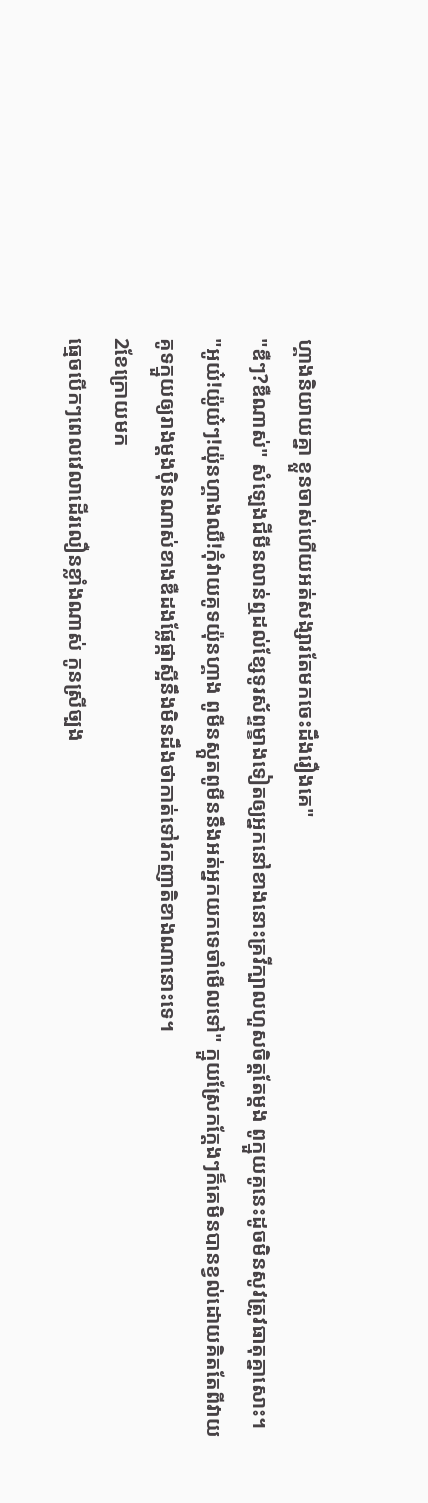ហ្គាងនិយាយគ្នា ខ្លួនចាស់ហើយអត់សង្សារតែមកចេះដឹងរឿងគេ"
"ឌឺៗ?ឌឺណាស់" សំឡេងជីមីនលាន់ឮដល់ខ្សែទូរស័ព្ទម្ខាងទៀតឲ្យអ្នកនៅខាងនោះគ្រវីក្បាលហួសចិត្តតែម្តង ពូក្មួយគូនេះដូចមិនសូវត្រូវធាតុគ្នាសោះ។
"អូយ៎!យ៉ូយ៎ៗ!យ៉ុនហ្គាងឈឺ!កុំវាយគូទយ៉ុនហ្គាង ពូមីនស្កួតពូមីននឹងអត់អ្នកយកទេចាំមើលទៅ" ក្មួយស្រែកក្តែងៗក៏គេមិនបានខ្វល់ដោយគិតតែពីវាយគូទក្មួយឲ្យរាងម្តងប៉ិនណាស់ខាងឌឺដងផ្លែផ្កាស្អីនឹងមិនដឹងថាកាត់ទៅរកញាតិខាងណានោះទេ។
2ខែក្រោយមក
ធ្មេចបើកៗពេលវេលាដើរលឿនខ្លាំងណាស់ កូនស្រីច្បង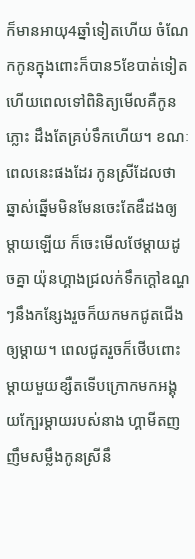ក៏មានអាយុ4ឆ្នាំទៀតហើយ ចំណែកកូនក្នុងពោះក៏បាន5ខែបាត់ទៀត ហើយពេលទៅពិនិត្យមើលគឺកូនភ្លោះ ដឹងតែគ្រប់ទឹកហើយ។ ខណៈពេលនេះផងដែរ កូនស្រីដែលថាឆ្នាស់ឆ្នើមមិនមែនចេះតែឌឺដងឲ្យម្តាយឡើយ ក៏ចេះមើលថែម្តាយដូចគ្នា យ៉ុនហ្គាងជ្រលក់ទឹកក្តៅឧណ្ហៗនឹងកន្សែងរួចក៏យកមកជូតជើងឲ្យម្តាយ។ ពេលជូតរួចក៏ថើបពោះម្តាយមួយខ្សឺតទើបក្រោកមកអង្គុយក្បែរម្តាយរបស់នាង ហ្គាមីតញញឹមសម្លឹងកូនស្រីនឹ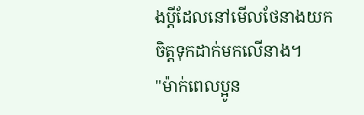ងប្តីដែលនៅមើលថែនាងយកចិត្តទុកដាក់មកលើនាង។
"ម៉ាក់ពេលប្អូន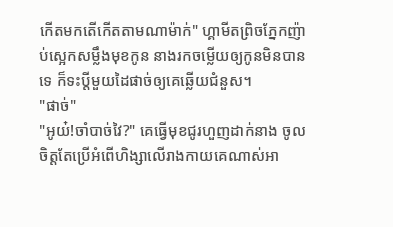កើតមកតើកើតតាមណាម៉ាក់" ហ្គាមីតព្រិចភ្នែកញ៉ាប់ស្អេកសម្លឹងមុខកូន នាងរកចម្លើយឲ្យកូនមិនបានទេ ក៏ទះប្តីមួយដៃផាច់ឲ្យគេឆ្លើយជំនួស។
"ផាច់"
"អូយ៎!ចាំបាច់វៃ?" គេធ្វើមុខជូរហួញដាក់នាង ចូលចិត្តតែប្រើអំពើហិង្សាលើរាងកាយគេណាស់អា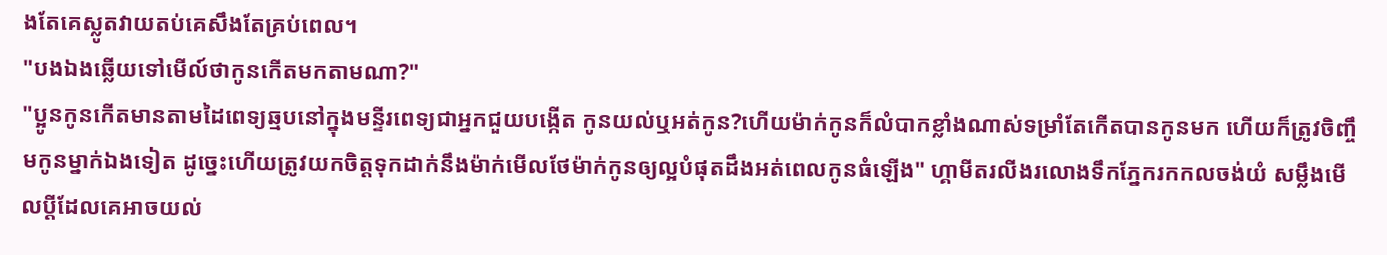ងតែគេស្លូតវាយតប់គេសឹងតែគ្រប់ពេល។
"បងឯងឆ្លើយទៅមើល៍ថាកូនកើតមកតាមណា?"
"ប្អូនកូនកើតមានតាមដៃពេទ្យឆ្មបនៅក្នុងមន្ទីរពេទ្យជាអ្នកជួយបង្កើត កូនយល់ឬអត់កូន?ហើយម៉ាក់កូនក៏លំបាកខ្លាំងណាស់ទម្រាំតែកើតបានកូនមក ហើយក៏ត្រូវចិញ្ចឹមកូនម្នាក់ឯងទៀត ដូច្នេះហើយត្រូវយកចិត្តទុកដាក់នឹងម៉ាក់មើលថែម៉ាក់កូនឲ្យល្អបំផុតដឹងអត់ពេលកូនធំឡើង" ហ្គាមីតរលីងរលោងទឹកភ្នែករកកលចង់យំ សម្លឹងមើលប្តីដែលគេអាចយល់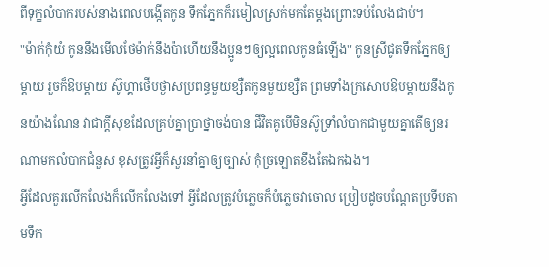ពីទុក្ខលំបាករបស់នាងពេលបង្កើតកូន ទឹកភ្នែកក៏រមៀលស្រក់មកតែម្តងព្រោះទប់លែងជាប់។
"ម៉ាក់កុំយំ កូននឹងមើលថែម៉ាក់នឹងប៉ាហើយនឹងប្អូនៗឲ្យល្អពេលកូនធំឡើង" កូនស្រីជូតទឹកភ្នែកឲ្យម្តាយ រួចក៏ឱបម្តាយ ស៊ូហ្គាថើបថ្ងាសប្រពន្ធមួយខ្សឺតកូនមួយខ្សឺត ព្រមទាំងក្រសោបឱបម្តាយនឹងកូនយ៉ាងណែន វាជាក្តីសុខដែលគ្រប់គ្នាប្រាថ្នាចង់បាន ជីវិតគូបើមិនស៊ូទ្រាំលំបាកជាមួយគ្នាតើឲ្យនរណាមកលំបាកជំនួស ខុសត្រូវអ្វីក៏សួរនាំគ្នាឲ្យច្បាស់ កុំច្រឡោតខឹងតែឯកឯង។
អ្វីដែលគួរលើកលែងក៏លើកលែងទៅ អ្វីដែលត្រូវបំភ្លេចក៏បំភ្លេចវាចោល ប្រៀបដូចបណ្តែតប្រទីបតាមទឹក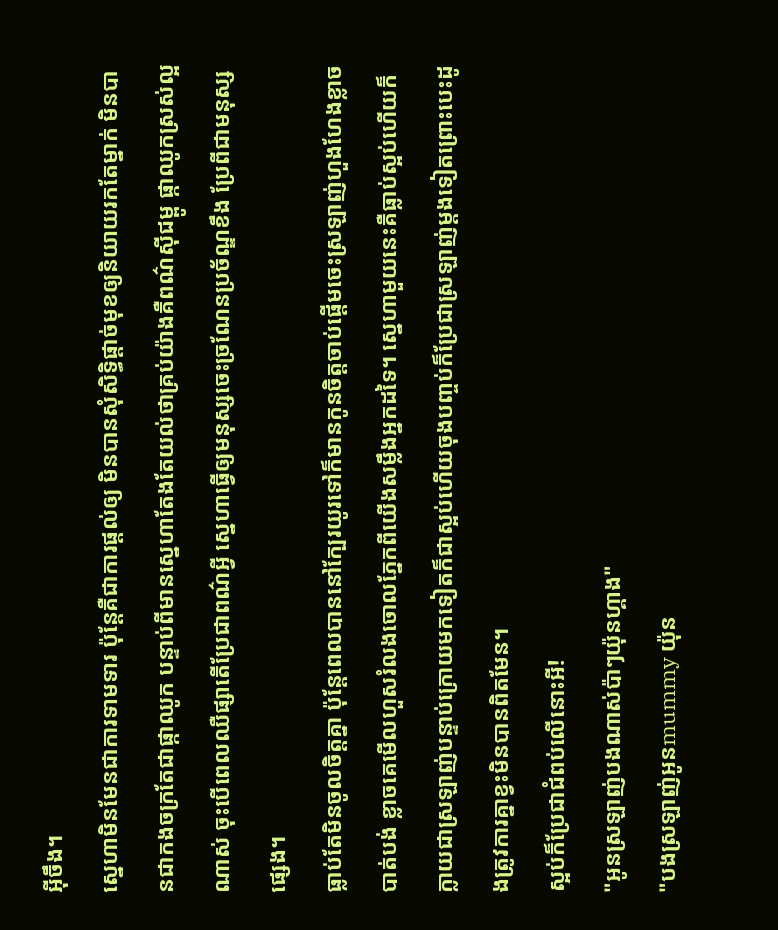អ៊ីចឹង។
ស្នេហាមិនមែនជាការទាមទារ ប៉ុន្តែគឺជាការផ្តល់ឲ្យ មិនបានសុំសិទ្ធិផ្តាច់មុខឲ្យនិយាយរកតែម្នាក់ មិនបានជាកងចក្រតែជាផ្កាឈូក បន្ទាប់ពីមានស្នេហាតែងតែយល់ថាគ្រប់យ៉ាងគឺពណ៌ស៊ីជម្ពូ ផ្កាឈូកស្រស់ល្អណាស់ ចុះបើពេលឈឺផ្សាតើប្រែជាពណ៌អ្វី ស្នេហាធ្វើឲ្យមនុស្សចេះច្រណែនប្រច័ណ្ឌខឹង ប្រែពីជាមនុស្សផ្សេង។
ធ្លាប់តែមិនចូលចិត្តគ្នា ប៉ុន្តែពេលបាននៅក្បែរយូរទៅក៏មានកូនចិត្តចាប់ផ្តើមចេះស្រឡាញ់ហួងហែងខ្លាចបាត់បង់ ខ្លាចគេមើលហួសរំលងចោលភ្នែកពីយើងសម្លឹងអ្នកដទៃ។ ស្នេហាមួយនេះគឺធ្លាប់ស្អប់ហើយក៏ក្លាយជាស្រឡាញ់បន្ទាប់ក្រោយមកទៀតក៏ជាស្អប់ហើយចុងបញ្ចប់ក៏ប្រែជាស្រឡាញ់ម្តងទៀតព្រោះបេះដូងត្រូវការគ្នាខ្វះមិនបានពិតមែន។
ស្អប់ក៏ប្រែជាជំពប់លើនោះអី!
"អូនស្រឡាញ់បងណាស់ប៉ាៗយ៉ុនហ្គាង"
"បងស្រឡាញ់អូនmummy យ៉ុន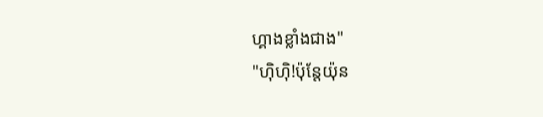ហ្គាងខ្លាំងជាង"
"ហ៊ិហ៊ិ!ប៉ុន្តែយ៉ុន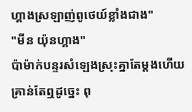ហ្គាងស្រឡាញ់ពូថេយ៍ខ្លាំងជាង"
"មីន យ៉ុនហ្គាង"
ប៉ាម៉ាក់បន្ទរសំឡេងស្រុះគ្នាតែម្តងហើយគ្រាន់តែឮដូច្នេះ ពុ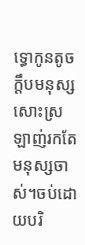ទ្ធោកូនតូចក្តឹបមនុស្សសោះស្រឡាញ់រកតែមនុស្សចាស់។ចប់ដោយបរិ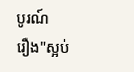បូរណ៍
រឿង"ស្អប់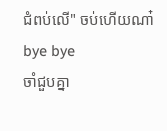ជំពប់លើ" ចប់ហើយណា៎ bye bye
ចាំជួបគ្នា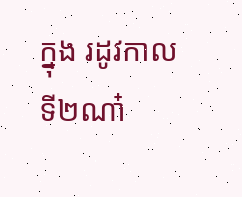ក្នុង រដូវកាលទី២ណា៎